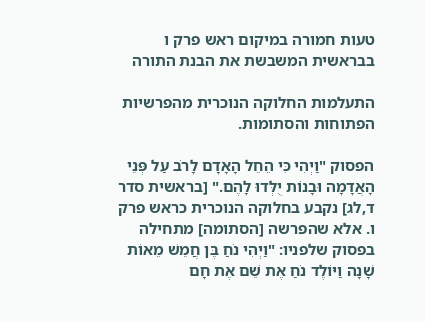טעות חמורה במיקום ראש פרק ו בבראשית המשבשת את הבנת התורה

התעלמות החלוקה הנוכרית מהפרשיות הפתוחות והסתומות.

הפסוק "וַיְהִי כִּי הֵחֵל הָאָדָם לָרֹב עַל פְּנֵי הָאֲדָמָה וּבָנוֹת יֻלְּדוּ לָהֶם." [בראשית סדר ד,לג] נקבע בחלוקה הנוכרית כראש פרק ו. אלא שהפרשה [הסתומה] מתחילה בפסוק שלפניו: "וַיְהִי נֹחַ בֶּן חֲמֵשׁ מֵאוֹת שָׁנָה וַיּוֹלֶד נֹחַ אֶת שֵׁם אֶת חָם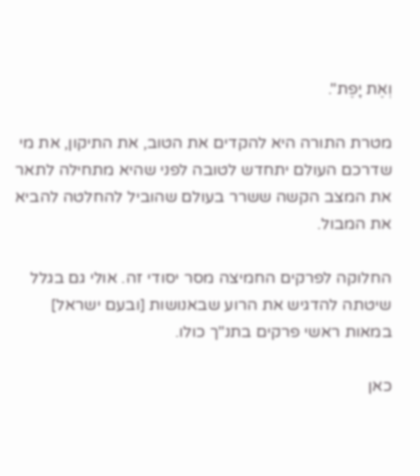וְאֶת יָפֶת".

מטרת התורה היא להקדים את הטוב, את התיקון, את מי שדרכם העולם יתחדש לטובה לפני שהיא מתחילה לתאר את המצב הקשה ששרר בעולם שהוביל להחלטה להביא את המבול.

החלוקה לפרקים החמיצה מסר יסודי זה. אולי גם בגלל שיטתה להדגיש את הרוע שבאנושות [ובעם ישראל] במאות ראשי פרקים בתנ"ך כולו.

כאן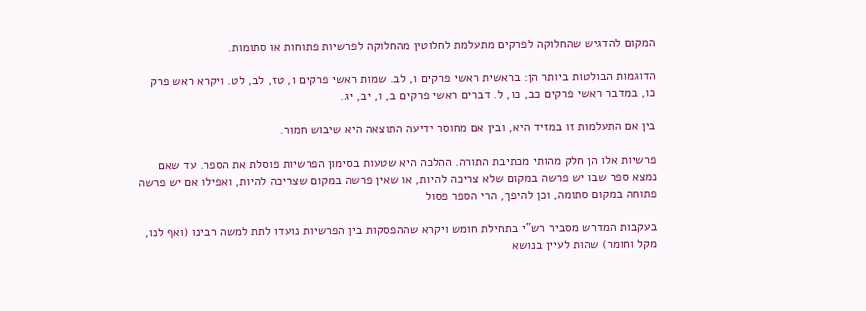המקום להדגיש שהחלוקה לפרקים מתעלמת לחלוטין מהחלוקה לפרשיות פתוחות או סתומות.

הדוגמות הבולטות ביותר הן: בראשית ראשי פרקים ו, לב. שמות ראשי פרקים ו, טז, לב, לט. ויקרא ראש פרק כו, במדבר ראשי פרקים כב, כו, ל. דברים ראשי פרקים ב, ו, יב, יג.

בין אם התעלמות זו במזיד היא, ובין אם מחוסר ידיעה התוצאה היא שיבוש חמור.

פרשיות אלו הן חלק מהותי מכתיבת התורה. ההלכה היא שטעות בסימון הפרשיות פוסלת את הספר. עד שאם נמצא ספר שבו יש פרשה במקום שלא צריכה להיות, או שאין פרשה במקום שצריכה להיות, ואפילו אם יש פרשה פתוחה במקום סתומה, וכן להיפך, הרי הספר פסול

בעקבות המדרש מסביר רש"י בתחילת חומש ויקרא שההפסקות בין הפרשיות נועדו לתת למשה רבינו (ואף לנו, מקל וחומר) שהות לעיין בנושא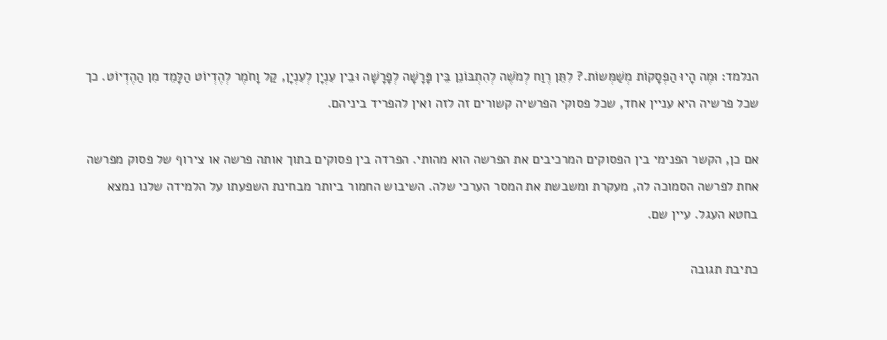הנלמד: וּמֶה הָיוּ הַפְסָקוֹת מְשַׁמְּשוֹת.? לִתֵּן רֶוַח לְמֹשֶׁה לְהִתְבּוֹנֵן בֵּין פָּרָשָׁה לְפָרָשָׁה וּבֵין עִנְיָן לְעִנְיָן, קַל וָחֹמֶר לְהֶדְיוֹט הַלָּמֵד מִן הַהֶדְיוֹט. כך שכל פרשיה היא עניין אחד, שכל פסוקי הפרשיה קשורים זה לזה ואין להפריד ביניהם.

אם כן, הקשר הפנימי בין הפסוקים המרכיבים את הפרשה הוא מהותי. הפרדה בין פסוקים בתוך אותה פרשה או צירוף של פסוק מפרשה אחת לפרשה הסמוכה לה, מעקרת ומשבשת את המסר הערכי שלה. השיבוש החמור ביותר מבחינת השפעתו על הלמידה שלנו נמצא בחטא העגל. עיין שם.

כתיבת תגובה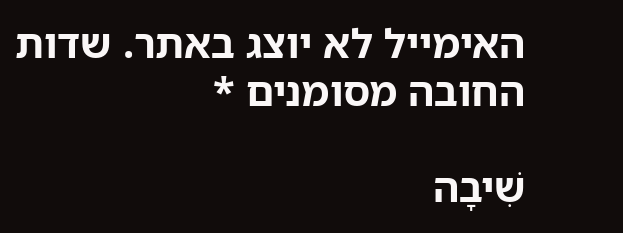האימייל לא יוצג באתר. שדות החובה מסומנים *

שִׁיבָה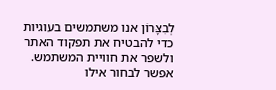לְבִצָּרוֹן אנו משתמשים בעוגיות כדי להבטיח את תפקוד האתר ולשפר את חוויית המשתמש. אפשר לבחור אילו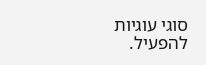סוגי עוגיות להפעיל.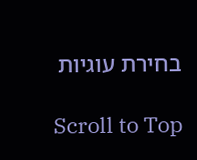בחירת עוגיות

Scroll to Top